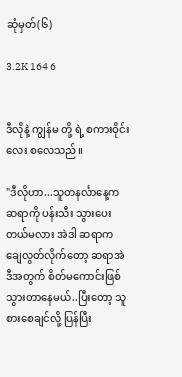ဆုံမှတ်(၆)

3.2K 164 6


ဒီလိုနဲ့ ကျွန်မ တို့ ရဲ့ စကားဝိုင်းလေး စလေသည်။

"ဒီလိုဟာ...သူတနင်္လာနေ့က ဆရာကို ပန်းသီး သွားပေး တယ်မလား အဲဒါ ဆရာက ချေလွတ်လိုက်တော့ ဆရာအဲဒီအတွက် စိတ်မကောင်းဖြစ်သွားတာနေမယ်..ပြီးတော့ သူစားစေချင်လို့ ပြန်ပြီး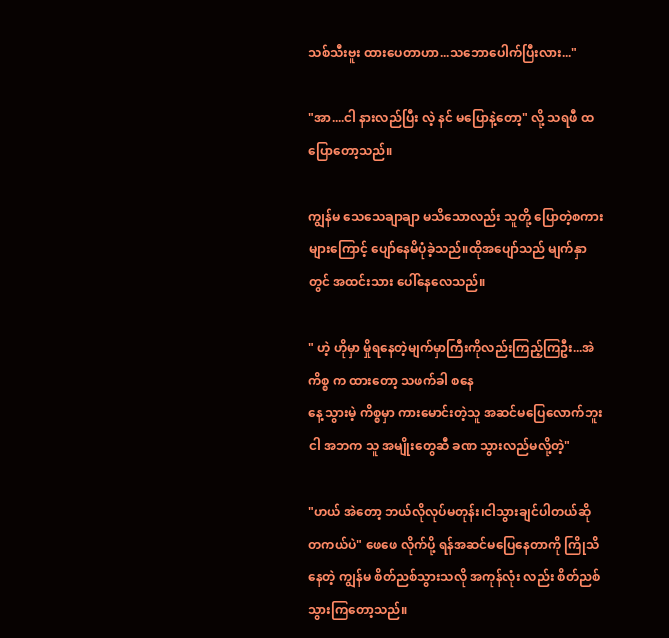သစ်သီးဗူး ထားပေတာဟာ...သဘောပေါက်ပြီးလား..."

"အာ....ငါ နားလည်ပြီး လဲ့ နင် မပြောနဲ့တော့" လို့ သရဖီ ထပြောတော့သည်။

ကျွန်မ သေသေချာချာ မသိသောလည်း သူတို့ ပြောတဲ့စကားများကြောင့် ပျော်နေမိပုံခဲ့သည်။ထိုအပျော်သည် မျက်နှာတွင် အထင်းသား ပေါ်နေလေသည်။

" ဟဲ့ ဟိုမှာ မှိုရနေတဲ့မျက်မှာကြီးကိုလည်းကြည့်ကြဦး...အဲကိစ္စ က ထားတော့ သဖက်ခါ စနေ
နေ့ သွားမဲ့ ကိစ္စမှာ ကားမောင်းတဲ့သူ အဆင်မပြေလောက်ဘူး ငါ အဘက သူ အမျိုးတွေဆီ ခဏ သွားလည်မလို့တဲ့"

"ဟယ် အဲတော့ ဘယ်လိုလုပ်မတုန်း၊ငါသွားချင်ပါတယ်ဆို တကယ်ပဲ" ဖေဖေ လိုက်ပို့ ရန်အဆင်မပြေနေတာကို ကြိုသိနေတဲ့ ကျွန်မ စိတ်ညစ်သွားသလို အကုန်လုံး လည်း စိတ်ညစ်သွားကြတော့သည်။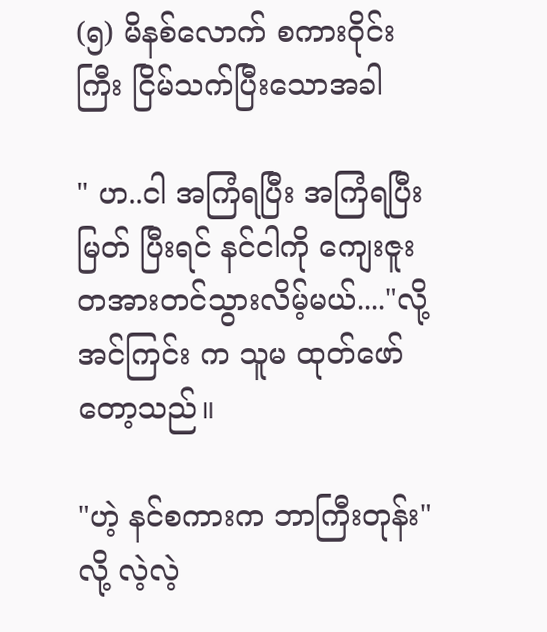(၅) မိနစ်လောက် စကားဝိုင်းကြီး ငြိမ်သက်ပြီးသောအခါ

" ဟ..ငါ အကြံရပြီး အကြံရပြီး မြတ် ပြီးရင် နင်ငါကို ကျေးဇူးတအားတင်သွားလိမ့်မယ်...."လို့ အင်ကြင်း က သူမ ထုတ်ဖော်တော့သည်။

"ဟဲ့ နင်စကားက ဘာကြီးတုန်း" လို့ လဲ့လဲ့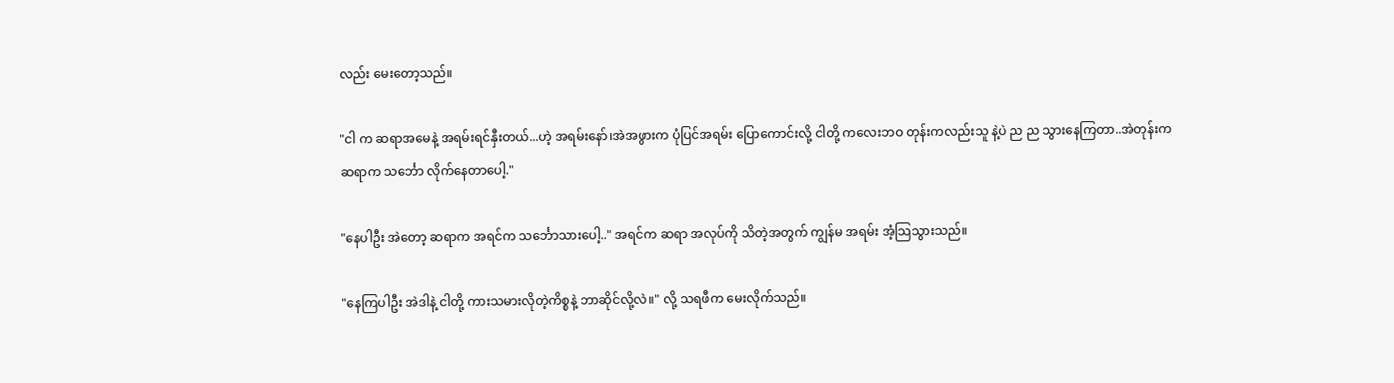လည်း မေးတော့သည်။

"ငါ က ဆရာအမေနဲ့ အရမ်းရင်နှီးတယ်...ဟဲ့ အရမ်းနော်၊အဲအဖွားက ပုံပြင်အရမ်း ပြောကောင်းလို့ ငါတို့ ကလေးဘဝ တုန်းကလည်းသူ နဲ့ပဲ ည ည သွားနေကြတာ..အဲတုန်းက ဆရာက သင်္ဘော လိုက်နေတာပေါ့."

"နေပါဦး အဲတော့ ဆရာက အရင်က သင်္ဘောသားပေါ့.." အရင်က ဆရာ အလုပ်ကို သိတဲ့အတွက် ကျွန်မ အရမ်း အံ့သြသွားသည်။

"နေကြပါဦး အဲဒါနဲ့ ငါတို့ ကားသမားလိုတဲ့ကိစ္စနဲ့ ဘာဆိုင်လို့လဲ။" လို့ သရဖီက မေးလိုက်သည်။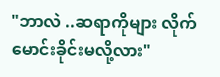"ဘာလဲ ..ဆရာကိုများ လိုက်မောင်းခိုင်းမလို့လား"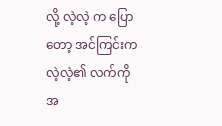လို့ လဲ့လဲ့ က ပြောတော့ အင်ကြင်းက လဲ့လဲ့၏ လက်ကို အ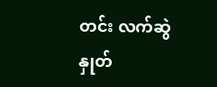တင်း လက်ဆွဲနှုတ်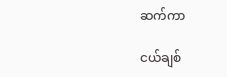ဆက်ကာ

ငယ်ချစ်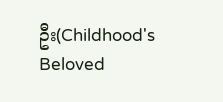ဦး(Childhood's Beloved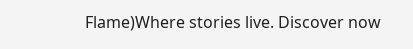Flame)Where stories live. Discover now